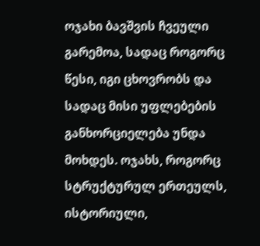ოჯახი ბავშვის ჩვეული გარემოა, სადაც როგორც წესი, იგი ცხოვრობს და სადაც მისი უფლებების განხორციელება უნდა მოხდეს. ოჯახს, როგორც სტრუქტურულ ერთეულს, ისტორიული,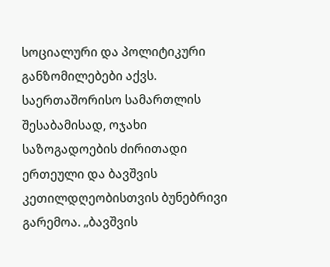სოციალური და პოლიტიკური განზომილებები აქვს. საერთაშორისო სამართლის შესაბამისად, ოჯახი საზოგადოების ძირითადი ერთეული და ბავშვის კეთილდღეობისთვის ბუნებრივი გარემოა. „ბავშვის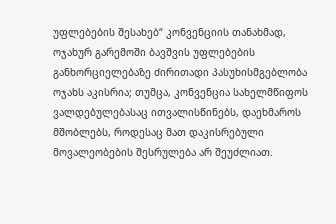უფლებების შესახებ“ კონვენციის თანახმად, ოჯახურ გარემოში ბავშვის უფლებების განხორციელებაზე ძირითადი პასუხისმგებლობა ოჯახს აკისრია; თუმცა, კონვენცია სახელმწიფოს ვალდებულებასაც ითვალისწინებს, დაეხმაროს მშობლებს, როდესაც მათ დაკისრებული მოვალეობების შესრულება არ შეუძლიათ.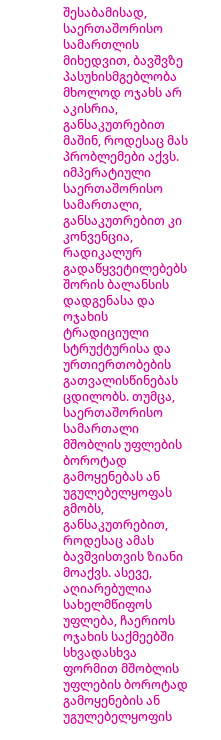შესაბამისად, საერთაშორისო სამართლის მიხედვით, ბავშვზე პასუხისმგებლობა მხოლოდ ოჯახს არ აკისრია, განსაკუთრებით მაშინ, როდესაც მას პრობლემები აქვს. იმპერატიული საერთაშორისო სამართალი, განსაკუთრებით კი კონვენცია, რადიკალურ გადაწყვეტილებებს შორის ბალანსის დადგენასა და ოჯახის ტრადიციული სტრუქტურისა და ურთიერთობების გათვალისწინებას ცდილობს. თუმცა, საერთაშორისო სამართალი მშობლის უფლების ბოროტად გამოყენებას ან უგულებელყოფას გმობს, განსაკუთრებით, როდესაც ამას ბავშვისთვის ზიანი მოაქვს. ასევე, აღიარებულია სახელმწიფოს უფლება, ჩაერიოს ოჯახის საქმეებში სხვადასხვა ფორმით მშობლის უფლების ბოროტად გამოყენების ან უგულებელყოფის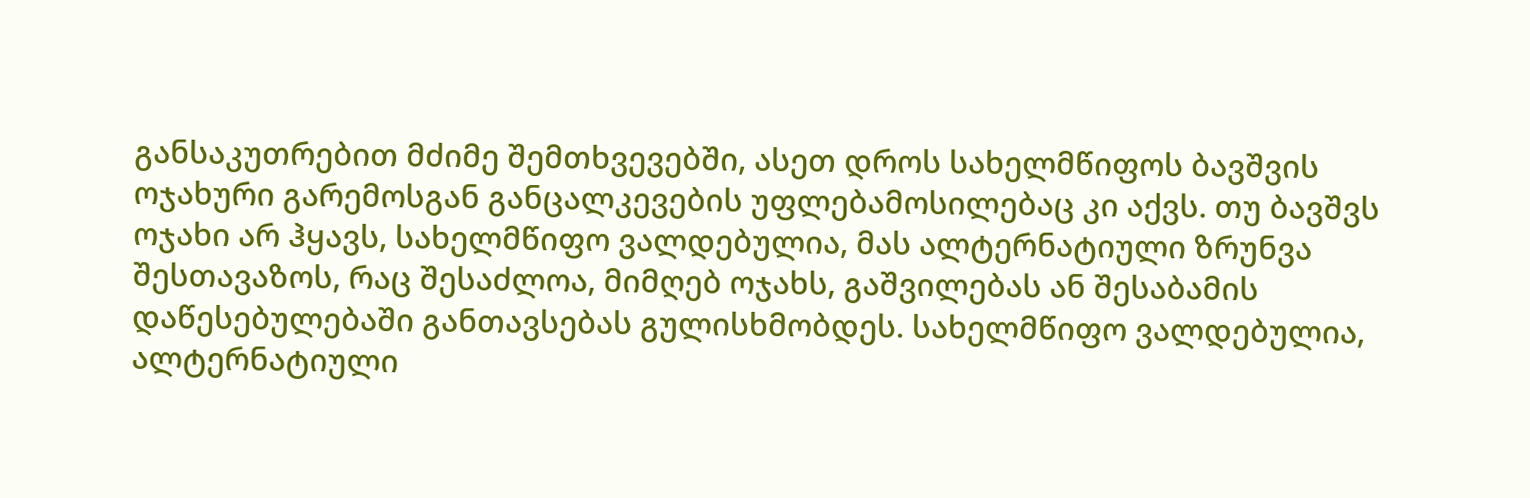განსაკუთრებით მძიმე შემთხვევებში, ასეთ დროს სახელმწიფოს ბავშვის ოჯახური გარემოსგან განცალკევების უფლებამოსილებაც კი აქვს. თუ ბავშვს ოჯახი არ ჰყავს, სახელმწიფო ვალდებულია, მას ალტერნატიული ზრუნვა შესთავაზოს, რაც შესაძლოა, მიმღებ ოჯახს, გაშვილებას ან შესაბამის დაწესებულებაში განთავსებას გულისხმობდეს. სახელმწიფო ვალდებულია, ალტერნატიული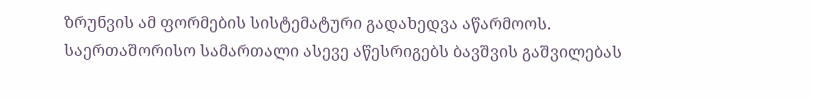ზრუნვის ამ ფორმების სისტემატური გადახედვა აწარმოოს. საერთაშორისო სამართალი ასევე აწესრიგებს ბავშვის გაშვილებას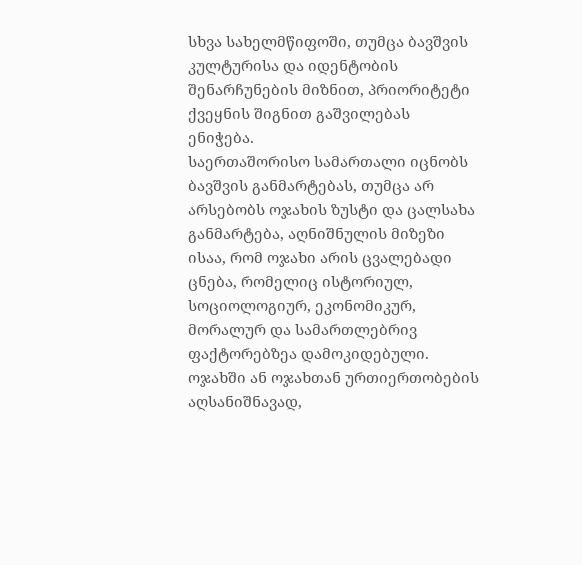სხვა სახელმწიფოში, თუმცა ბავშვის კულტურისა და იდენტობის შენარჩუნების მიზნით, პრიორიტეტი ქვეყნის შიგნით გაშვილებას ენიჭება.
საერთაშორისო სამართალი იცნობს ბავშვის განმარტებას, თუმცა არ არსებობს ოჯახის ზუსტი და ცალსახა განმარტება, აღნიშნულის მიზეზი ისაა, რომ ოჯახი არის ცვალებადი ცნება, რომელიც ისტორიულ, სოციოლოგიურ, ეკონომიკურ, მორალურ და სამართლებრივ ფაქტორებზეა დამოკიდებული. ოჯახში ან ოჯახთან ურთიერთობების აღსანიშნავად,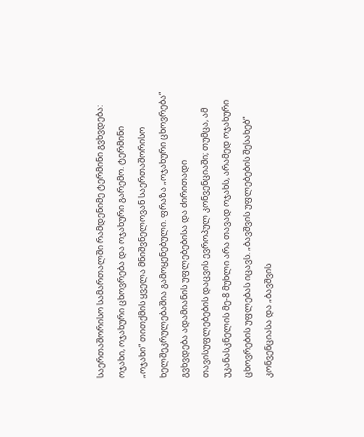საერთაშორისო სამართალში რამდენიმე ტერმინი გვხვდება: ოჯახი, ოჯახური ცხოვრება და ოჯახური გარემო. ტერმინი „ოჯახი“ თითქმის ყველა მნიშვნელოვან საერთაშორისო ხელშეკრულებაშია გამოყენებული. ფრაზა „ოჯახური ცხოვრება“ გვხვდება ადამიანის უფლებებისა და ძირითადი თავისუფლებების დაცვის ევროპულ კონვენციაში; თუმცა, ამ უკანასკნელის მე-8 მუხლი არა თავად ოჯახს, არამედ ოჯახური ცხოვრების უფლებას იცავს. „ბავშვის უფლებების შესახებ“ კონვენციასა და „ბავშვის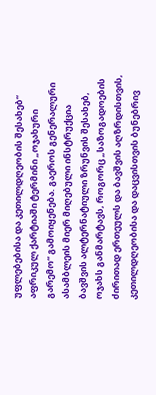უფლებებისა და კეთილდღეობის შესახებ“ აფრიკულ ქარტიაში ტერმინი „ოჯახური გარემო“ გამოიყენება. გაეროს გენერალური ასამბლეის მიერ მიღებული ინსტრუქცია ბავშვის ალტერნატიული ზრუნვის შესახებ, ოჯახს განმარტავს, როგორც „საზოგადოების ძირითად ერთეულს და ბავშვის აღზრდისთვის, კეთილდღეობისა და დაცვისთვის ბუნებრივ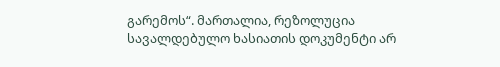გარემოს“. მართალია, რეზოლუცია სავალდებულო ხასიათის დოკუმენტი არ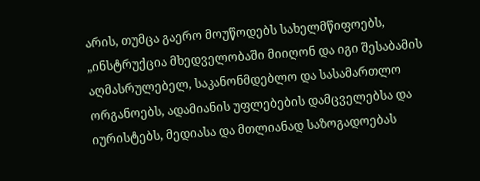არის, თუმცა გაერო მოუწოდებს სახელმწიფოებს, „ინსტრუქცია მხედველობაში მიიღონ და იგი შესაბამის აღმასრულებელ, საკანონმდებლო და სასამართლო ორგანოებს, ადამიანის უფლებების დამცველებსა და იურისტებს, მედიასა და მთლიანად საზოგადოებას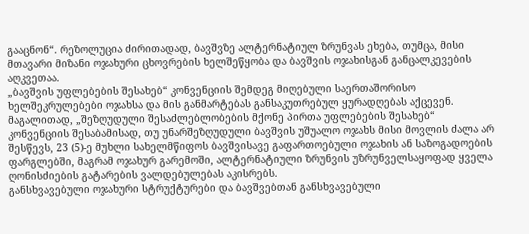გააცნონ“. რეზოლუცია ძირითადად, ბავშვზე ალტერნატიულ ზრუნვას ეხება, თუმცა, მისი მთავარი მიზანი ოჯახური ცხოვრების ხელშეწყობა და ბავშვის ოჯახისგან განცალკევების აღკვეთაა.
„ბავშვის უფლებების შესახებ“ კონვენციის შემდეგ მიღებული საერთაშორისო ხელშეკრულებები ოჯახსა და მის განმარტებას განსაკუთრებულ ყურადღებას აქცევენ. მაგალითად, „შეზღუდული შესაძლებლობების მქონე პირთა უფლებების შესახებ“ კონვენციის შესაბამისად, თუ უნარშეზღუდული ბავშვის უშუალო ოჯახს მისი მოვლის ძალა არ შესწევს, 23 (5)-ე მუხლი სახელმწიფოს ბავშვისავე გაფართოებული ოჯახის ან საზოგადოების ფარგლებში, მაგრამ ოჯახურ გარემოში, ალტერნატიული ზრუნვის უზრუნველსაყოფად ყველა ღონისძიების გატარების ვალდებულებას აკისრებს.
განსხვავებული ოჯახური სტრუქტურები და ბავშვებთან განსხვავებული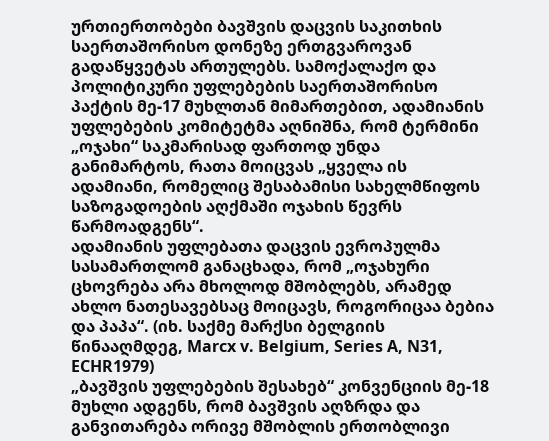ურთიერთობები ბავშვის დაცვის საკითხის საერთაშორისო დონეზე ერთგვაროვან გადაწყვეტას ართულებს. სამოქალაქო და პოლიტიკური უფლებების საერთაშორისო პაქტის მე-17 მუხლთან მიმართებით, ადამიანის უფლებების კომიტეტმა აღნიშნა, რომ ტერმინი „ოჯახი“ საკმარისად ფართოდ უნდა განიმარტოს, რათა მოიცვას „ყველა ის ადამიანი, რომელიც შესაბამისი სახელმწიფოს საზოგადოების აღქმაში ოჯახის წევრს წარმოადგენს“.
ადამიანის უფლებათა დაცვის ევროპულმა სასამართლომ განაცხადა, რომ „ოჯახური ცხოვრება არა მხოლოდ მშობლებს, არამედ ახლო ნათესავებსაც მოიცავს, როგორიცაა ბებია და პაპა“. (იხ. საქმე მარქსი ბელგიის წინააღმდეგ, Marcx v. Belgium, Series A, N31, ECHR1979)
„ბავშვის უფლებების შესახებ“ კონვენციის მე-18 მუხლი ადგენს, რომ ბავშვის აღზრდა და განვითარება ორივე მშობლის ერთობლივი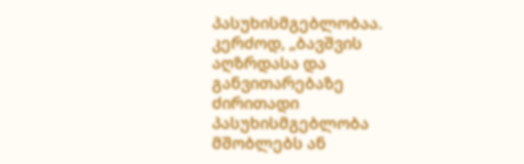პასუხისმგებლობაა. კერძოდ, „ბავშვის აღზრდასა და განვითარებაზე ძირითადი პასუხისმგებლობა მშობლებს ან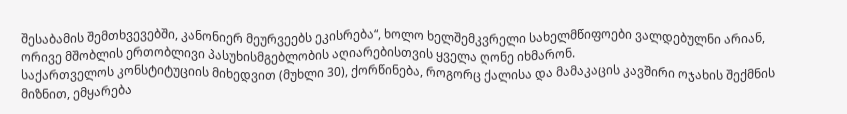შესაბამის შემთხვევებში, კანონიერ მეურვეებს ეკისრება“, ხოლო ხელშემკვრელი სახელმწიფოები ვალდებულნი არიან, ორივე მშობლის ერთობლივი პასუხისმგებლობის აღიარებისთვის ყველა ღონე იხმარონ.
საქართველოს კონსტიტუციის მიხედვით (მუხლი 30), ქორწინება, როგორც ქალისა და მამაკაცის კავშირი ოჯახის შექმნის მიზნით, ემყარება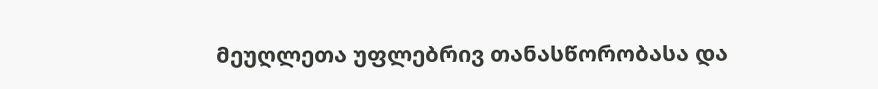მეუღლეთა უფლებრივ თანასწორობასა და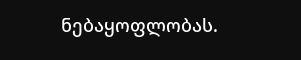ნებაყოფლობას.